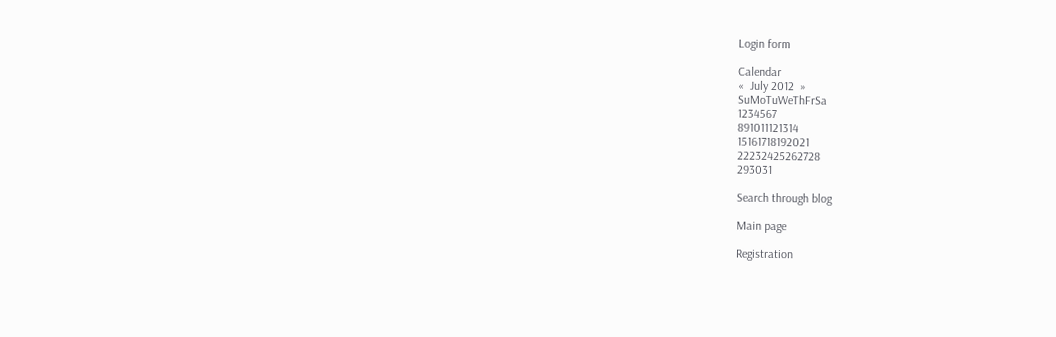Login form

Calendar
«  July 2012  »
SuMoTuWeThFrSa
1234567
891011121314
15161718192021
22232425262728
293031

Search through blog

Main page

Registration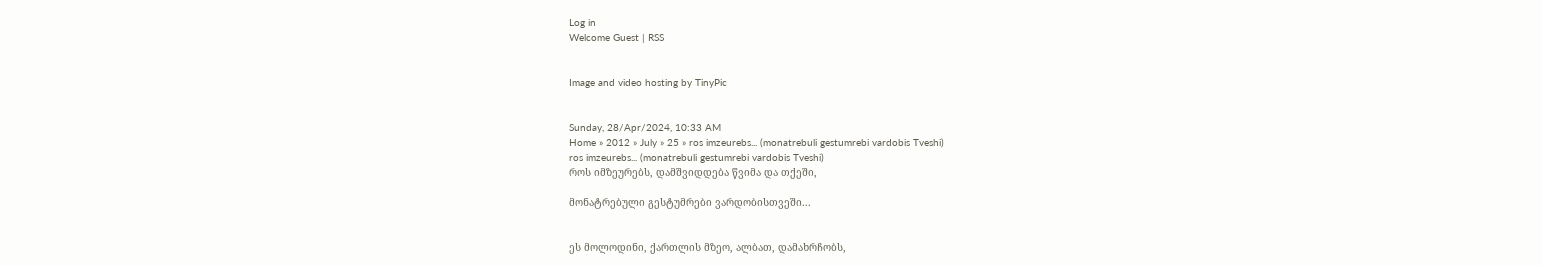Log in
Welcome Guest | RSS


Image and video hosting by TinyPic


Sunday, 28/Apr/2024, 10:33 AM
Home » 2012 » July » 25 » ros imzeurebs... (monatrebuli gestumrebi vardobis Tveshi)
ros imzeurebs... (monatrebuli gestumrebi vardobis Tveshi)
როს იმზეურებს, დამშვიდდება წვიმა და თქეში,

მონატრებული გესტუმრები ვარდობისთვეში...


ეს მოლოდინი, ქართლის მზეო, ალბათ, დამახრჩობს,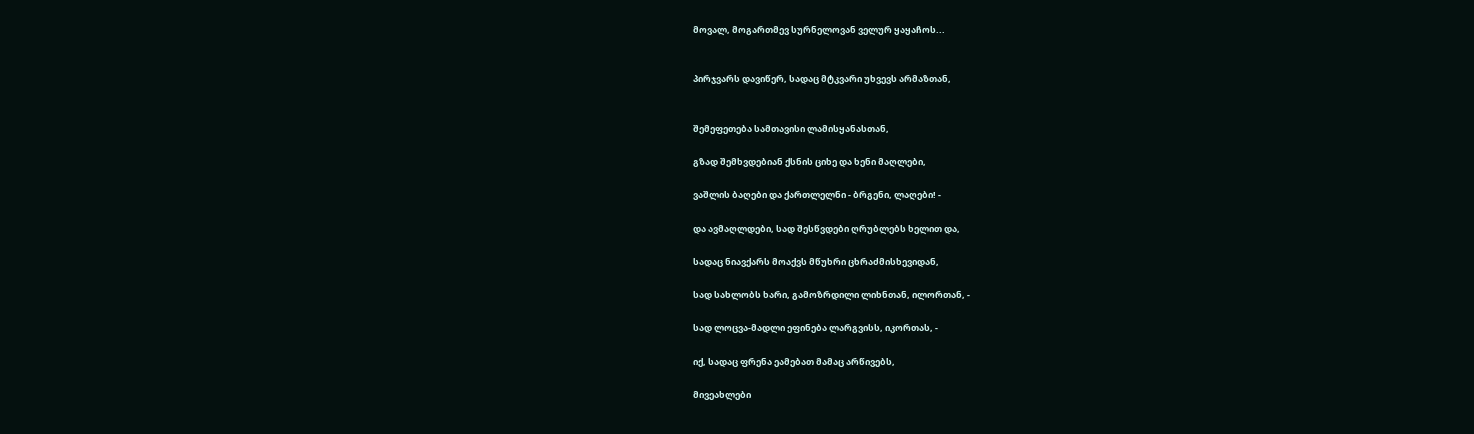მოვალ, მოგართმევ სურნელოვან ველურ ყაყაჩოს...


პირჯვარს დავიწერ, სადაც მტკვარი უხვევს არმაზთან,


შემეფეთება სამთავისი ლამისყანასთან,

გზად შემხვდებიან ქსნის ციხე და ხენი მაღლები,

ვაშლის ბაღები და ქართლელნი - ბრგენი, ლაღები! -

და ავმაღლდები, სად შესწვდები ღრუბლებს ხელით და,

სადაც ნიავქარს მოაქვს მწუხრი ცხრაძმისხევიდან,

სად სახლობს ხარი, გამოზრდილი ლიხნთან, ილორთან, -

სად ლოცვა-მადლი ეფინება ლარგვისს, იკორთას, -

იქ, სადაც ფრენა ეამებათ მამაც არწივებს,

მივეახლები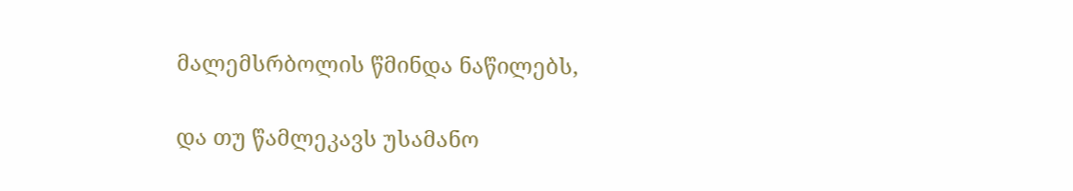მალემსრბოლის წმინდა ნაწილებს,

და თუ წამლეკავს უსამანო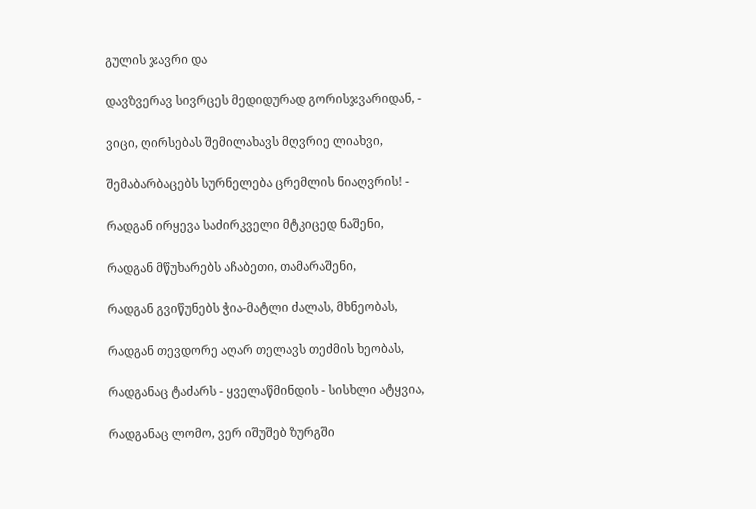გულის ჯავრი და

დავზვერავ სივრცეს მედიდურად გორისჯვარიდან, -

ვიცი, ღირსებას შემილახავს მღვრიე ლიახვი,

შემაბარბაცებს სურნელება ცრემლის ნიაღვრის! -

რადგან ირყევა საძირკველი მტკიცედ ნაშენი,

რადგან მწუხარებს აჩაბეთი, თამარაშენი,

რადგან გვიწუნებს ჭია-მატლი ძალას, მხნეობას,

რადგან თევდორე აღარ თელავს თეძმის ხეობას,

რადგანაც ტაძარს - ყველაწმინდის - სისხლი ატყვია,

რადგანაც ლომო, ვერ იშუშებ ზურგში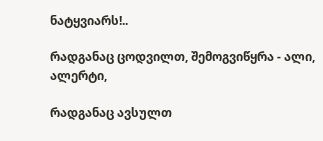ნატყვიარს!..

რადგანაც ცოდვილთ, შემოგვიწყრა - ალი, ალერტი,

რადგანაც ავსულთ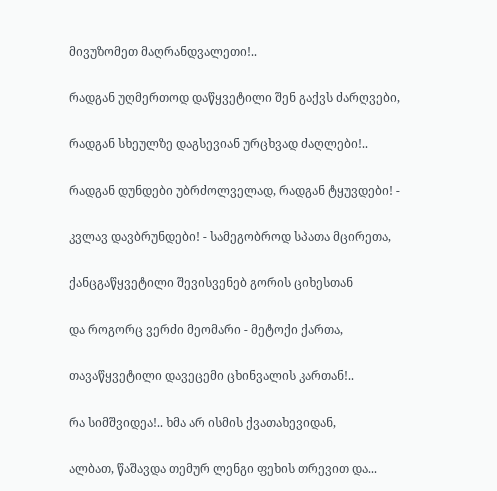მივუზომეთ მაღრანდვალეთი!..

რადგან უღმერთოდ დაწყვეტილი შენ გაქვს ძარღვები,

რადგან სხეულზე დაგსევიან ურცხვად ძაღლები!..

რადგან დუნდები უბრძოლველად, რადგან ტყუვდები! -

კვლავ დავბრუნდები! - სამეგობროდ სპათა მცირეთა,

ქანცგაწყვეტილი შევისვენებ გორის ციხესთან

და როგორც ვერძი მეომარი - მეტოქი ქართა,

თავაწყვეტილი დავეცემი ცხინვალის კართან!..

რა სიმშვიდეა!.. ხმა არ ისმის ქვათახევიდან,

ალბათ, წაშავდა თემურ ლენგი ფეხის თრევით და...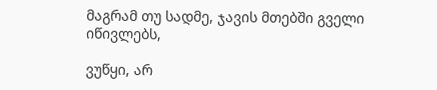მაგრამ თუ სადმე, ჯავის მთებში გველი იწივლებს,

ვუწყი, არ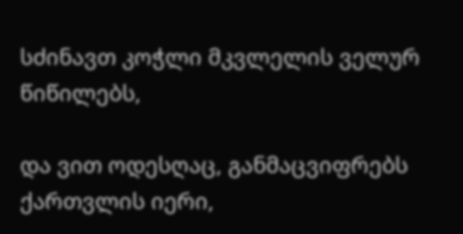სძინავთ კოჭლი მკვლელის ველურ წიწილებს,

და ვით ოდესღაც, განმაცვიფრებს ქართვლის იერი,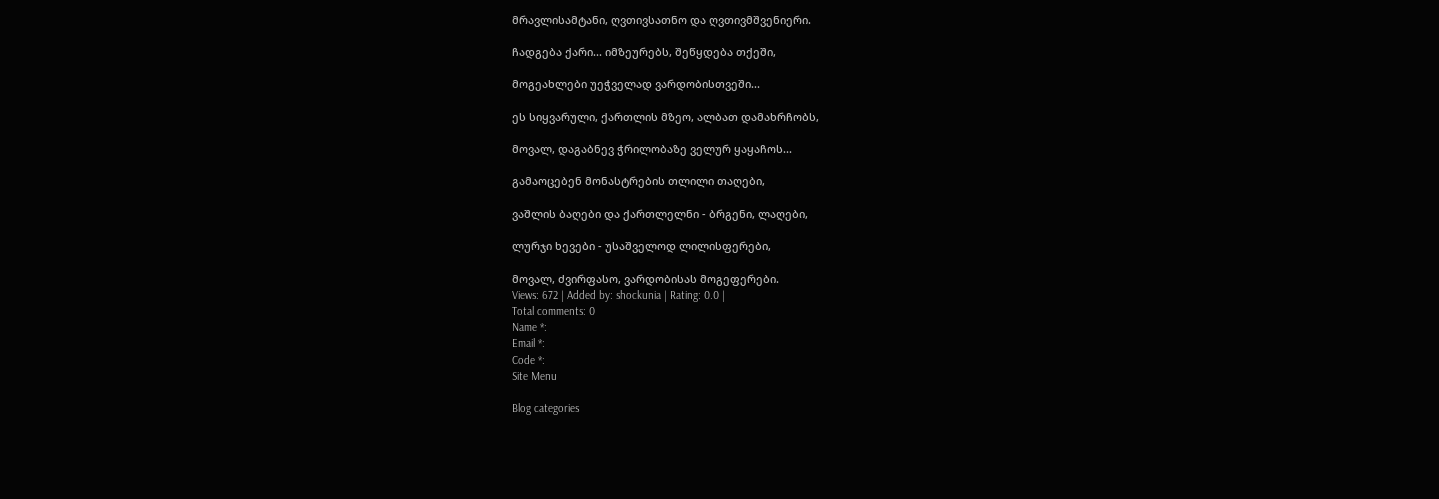მრავლისამტანი, ღვთივსათნო და ღვთივმშვენიერი.

ჩადგება ქარი... იმზეურებს, შეწყდება თქეში,

მოგეახლები უეჭველად ვარდობისთვეში...

ეს სიყვარული, ქართლის მზეო, ალბათ დამახრჩობს,

მოვალ, დაგაბნევ ჭრილობაზე ველურ ყაყაჩოს...

გამაოცებენ მონასტრების თლილი თაღები,

ვაშლის ბაღები და ქართლელნი - ბრგენი, ლაღები,

ლურჯი ხევები - უსაშველოდ ლილისფერები,

მოვალ, ძვირფასო, ვარდობისას მოგეფერები.
Views: 672 | Added by: shockunia | Rating: 0.0 |
Total comments: 0
Name *:
Email *:
Code *:
Site Menu

Blog categories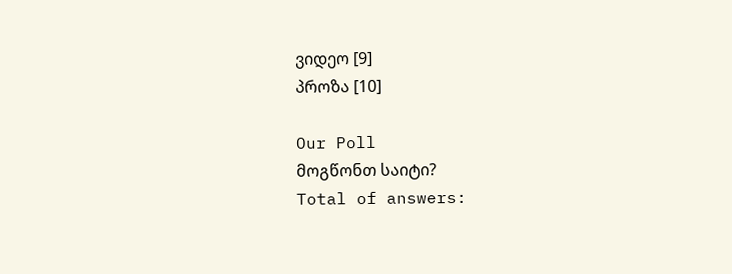ვიდეო [9]
პროზა [10]

Our Poll
მოგწონთ საიტი?
Total of answers: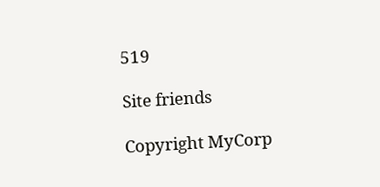519

Site friends

Copyright MyCorp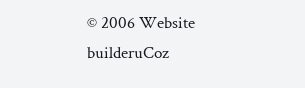© 2006 Website builderuCoz